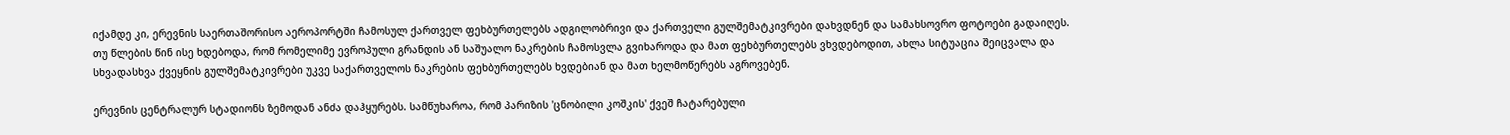იქამდე კი, ერევნის საერთაშორისო აეროპორტში ჩამოსულ ქართველ ფეხბურთელებს ადგილობრივი და ქართველი გულშემატკივრები დახვდნენ და სამახსოვრო ფოტოები გადაიღეს.
თუ წლების წინ ისე ხდებოდა, რომ რომელიმე ევროპული გრანდის ან საშუალო ნაკრების ჩამოსვლა გვიხაროდა და მათ ფეხბურთელებს ვხვდებოდით, ახლა სიტუაცია შეიცვალა და სხვადასხვა ქვეყნის გულშემატკივრები უკვე საქართველოს ნაკრების ფეხბურთელებს ხვდებიან და მათ ხელმოწერებს აგროვებენ.

ერევნის ცენტრალურ სტადიონს ზემოდან ანძა დაჰყურებს. სამწუხაროა, რომ პარიზის 'ცნობილი კოშკის' ქვეშ ჩატარებული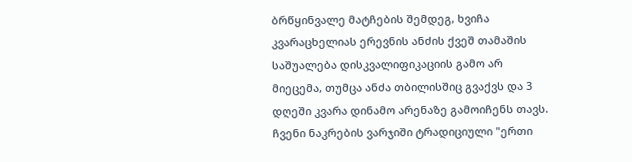ბრწყინვალე მატჩების შემდეგ, ხვიჩა კვარაცხელიას ერევნის ანძის ქვეშ თამაშის საშუალება დისკვალიფიკაციის გამო არ მიეცემა, თუმცა ანძა თბილისშიც გვაქვს და 3 დღეში კვარა დინამო არენაზე გამოიჩენს თავს.
ჩვენი ნაკრების ვარჯიში ტრადიციული "ერთი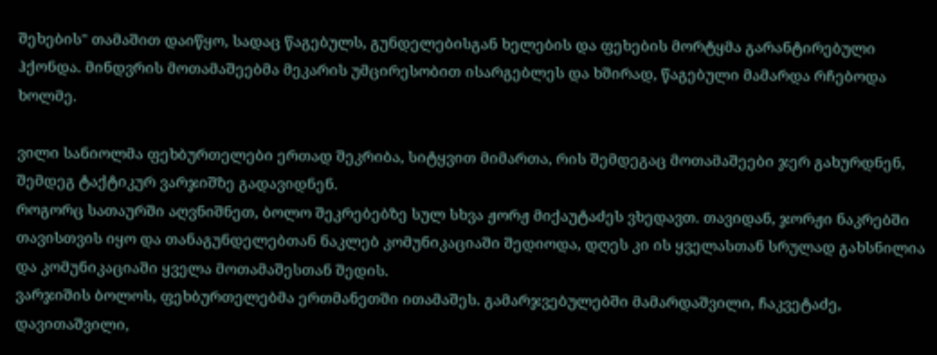შეხების" თამაშით დაიწყო, სადაც წაგებულს, გუნდელებისგან ხელების და ფეხების მორტყმა გარანტირებული ჰქონდა. მინდვრის მოთამაშეებმა მეკარის უმცირესობით ისარგებლეს და ხშირად, წაგებული მამარდა რჩებოდა ხოლმე.

ვილი სანიოლმა ფეხბურთელები ერთად შეკრიბა, სიტყვით მიმართა, რის შემდეგაც მოთამაშეები ჯერ გახურდნენ, შემდეგ ტაქტიკურ ვარჯიშზე გადავიდნენ.
როგორც სათაურში აღვნიშნეთ, ბოლო შეკრებებზე სულ სხვა ჟორჟ მიქაუტაძეს ვხედავთ. თავიდან, ჯორჟი ნაკრებში თავისთვის იყო და თანაგუნდელებთან ნაკლებ კომუნიკაციაში შედიოდა, დღეს კი ის ყველასთან სრულად გახსნილია და კომუნიკაციაში ყველა მოთამაშესთან შედის.
ვარჯიშის ბოლოს, ფეხბურთელებმა ერთმანეთში ითამაშეს. გამარჯვებულებში მამარდაშვილი, ჩაკვეტაძე, დავითაშვილი,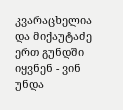კვარაცხელია და მიქაუტაძე ერთ გუნდში იყვნენ - ვინ უნდა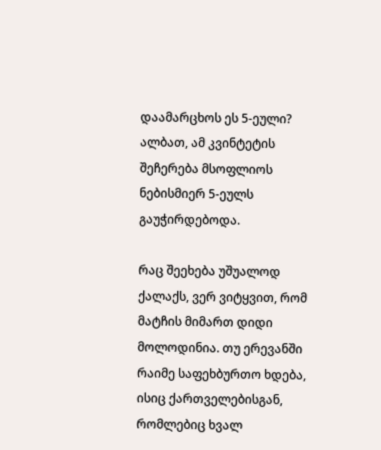დაამარცხოს ეს 5-ეული? ალბათ, ამ კვინტეტის შეჩერება მსოფლიოს ნებისმიერ 5-ეულს გაუჭირდებოდა.

რაც შეეხება უშუალოდ ქალაქს, ვერ ვიტყვით, რომ მატჩის მიმართ დიდი მოლოდინია. თუ ერევანში რაიმე საფეხბურთო ხდება, ისიც ქართველებისგან, რომლებიც ხვალ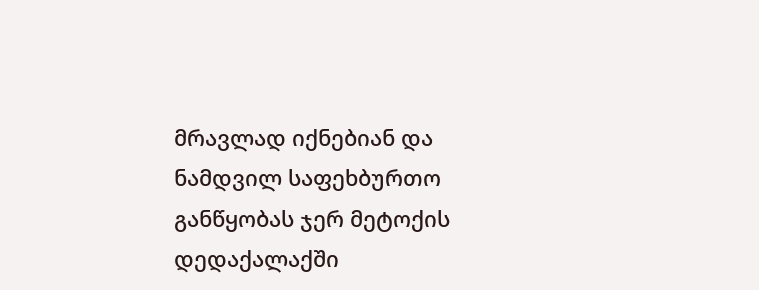მრავლად იქნებიან და ნამდვილ საფეხბურთო განწყობას ჯერ მეტოქის დედაქალაქში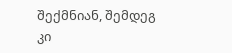შექმნიან, შემდეგ კი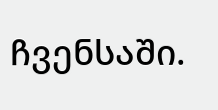ჩვენსაში.